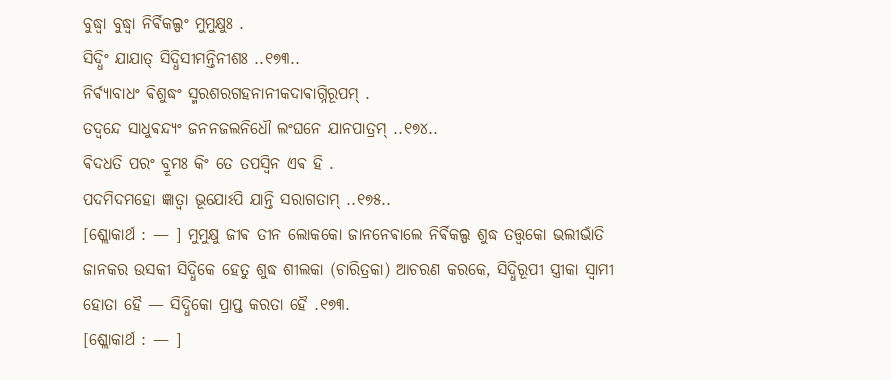ବୁଦ୍ଧ୍ଵା ବୁଦ୍ଧ୍ଵା ନିର୍ଵିକଲ୍ପଂ ମୁମୁକ୍ଷୁଃ .
ସିଦ୍ଧିଂ ଯାଯାତ୍ ସିଦ୍ଧିସୀମନ୍ତିନୀଶଃ ..୧୭୩..
ନିର୍ଵ୍ଯାବାଧଂ ଵିଶୁଦ୍ଧଂ ସ୍ମରଶରଗହନାନୀକଦାଵାଗ୍ନିରୂପମ୍ .
ତଦ୍ଵନ୍ଦେ ସାଧୁଵନ୍ଦ୍ଯଂ ଜନନଜଲନିଧୌ ଲଂଘନେ ଯାନପାତ୍ରମ୍ ..୧୭୪..
ଵିଦଧତି ପରଂ ବ୍ରୂମଃ କିଂ ତେ ତପସ୍ଵିନ ଏଵ ହି .
ପଦମିଦମହୋ ଜ୍ଞାତ୍ଵା ଭୂଯୋଽପି ଯାନ୍ତି ସରାଗତାମ୍ ..୧୭୫..
[ଶ୍ଲୋକାର୍ଥ : — ] ମୁମୁକ୍ଷୁ ଜୀଵ ତୀନ ଲୋକକୋ ଜାନନେଵାଲେ ନିର୍ଵିକଲ୍ପ ଶୁଦ୍ଧ ତତ୍ତ୍ଵକୋ ଭଲୀଭାଁତି ଜାନକର ଉସକୀ ସିଦ୍ଧିକେ ହେତୁ ଶୁଦ୍ଧ ଶୀଲକା (ଚାରିତ୍ରକା) ଆଚରଣ କରକେ, ସିଦ୍ଧିରୂପୀ ସ୍ତ୍ରୀକା ସ୍ଵାମୀ ହୋତା ହୈ — ସିଦ୍ଧିକୋ ପ୍ରାପ୍ତ କରତା ହୈ .୧୭୩.
[ଶ୍ଲୋକାର୍ଥ : — ]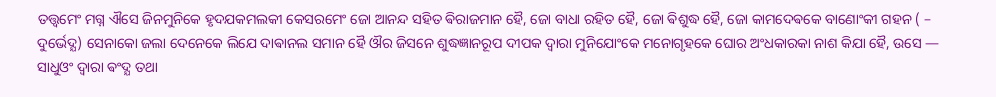ତତ୍ତ୍ଵମେଂ ମଗ୍ନ ଐସେ ଜିନମୁନିକେ ହୃଦଯକମଲକୀ କେସରମେଂ ଜୋ ଆନନ୍ଦ ସହିତ ଵିରାଜମାନ ହୈ, ଜୋ ବାଧା ରହିତ ହୈ, ଜୋ ଵିଶୁଦ୍ଧ ହୈ, ଜୋ କାମଦେଵକେ ବାଣୋଂକୀ ଗହନ ( – ଦୁର୍ଭେଦ୍ଯ) ସେନାକୋ ଜଲା ଦେନେକେ ଲିଯେ ଦାଵାନଲ ସମାନ ହୈ ଔର ଜିସନେ ଶୁଦ୍ଧଜ୍ଞାନରୂପ ଦୀପକ ଦ୍ଵାରା ମୁନିଯୋଂକେ ମନୋଗୃହକେ ଘୋର ଅଂଧକାରକା ନାଶ କିଯା ହୈ, ଉସେ — ସାଧୁଓଂ ଦ୍ଵାରା ଵଂଦ୍ଯ ତଥା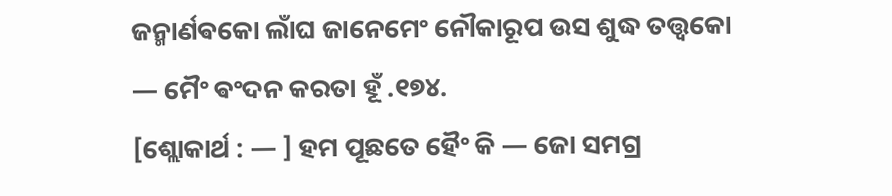ଜନ୍ମାର୍ଣଵକୋ ଲାଁଘ ଜାନେମେଂ ନୌକାରୂପ ଉସ ଶୁଦ୍ଧ ତତ୍ତ୍ଵକୋ — ମୈଂ ଵଂଦନ କରତା ହୂଁ .୧୭୪.
[ଶ୍ଲୋକାର୍ଥ : — ] ହମ ପୂଛତେ ହୈଂ କି — ଜୋ ସମଗ୍ର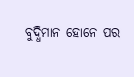ବୁଦ୍ଧିମାନ ହୋନେ ପର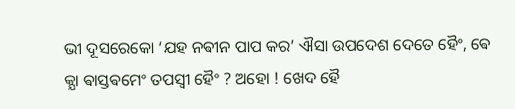ଭୀ ଦୂସରେକୋ ‘ଯହ ନଵୀନ ପାପ କର’ ଐସା ଉପଦେଶ ଦେତେ ହୈଂ, ଵେ କ୍ଯା ଵାସ୍ତଵମେଂ ତପସ୍ଵୀ ହୈଂ ? ଅହୋ ! ଖେଦ ହୈ